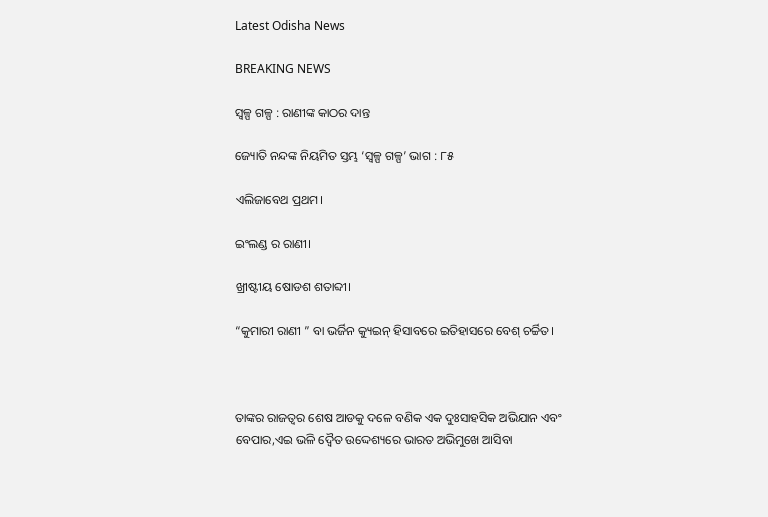Latest Odisha News

BREAKING NEWS

ସ୍ୱଳ୍ପ ଗଳ୍ପ : ରାଣୀଙ୍କ କାଠର ଦାନ୍ତ

ଜ୍ୟୋତି ନନ୍ଦଙ୍କ ନିୟମିତ ସ୍ତମ୍ଭ ‘ସ୍ୱଳ୍ପ ଗଳ୍ପ’ ଭାଗ : ୮୫

ଏଲିଜାବେଥ ପ୍ରଥମ।

ଇଂଲଣ୍ଡ ର ରାଣୀ।

ଖ୍ରୀଷ୍ଟୀୟ ଷୋଡଶ ଶତାବ୍ଦୀ।

“କୁମାରୀ ରାଣୀ ” ବା ଭର୍ଜିନ କ୍ୟୁଇନ୍ ହିସାବରେ ଇତିହାସରେ ବେଶ୍ ଚର୍ଚ୍ଚିତ।



ତାଙ୍କର ରାଜତ୍ୱର ଶେଷ ଆଡକୁ ଦଳେ ବଣିକ ଏକ ଦୁଃସାହସିକ ଅଭିଯାନ ଏବଂ ବେପାର,ଏଇ ଭଳି ଦ୍ୱୈତ ଉଦ୍ଦେଶ୍ୟରେ ଭାରତ ଅଭିମୁଖେ ଆସିବା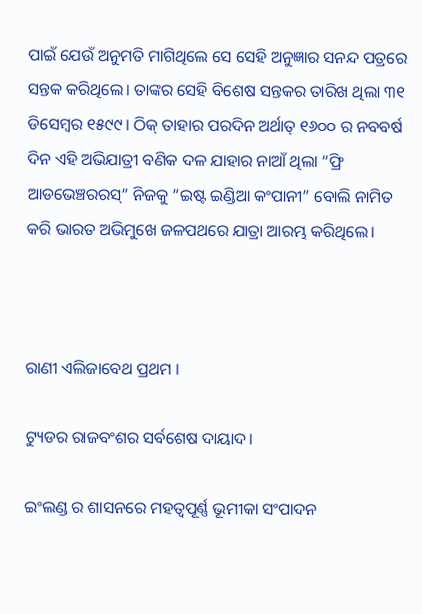ପାଇଁ ଯେଉଁ ଅନୁମତି ମାଗିଥିଲେ ସେ ସେହି ଅନୁଜ୍ଞାର ସନନ୍ଦ ପତ୍ରରେ ସନ୍ତକ କରିଥିଲେ। ତାଙ୍କର ସେହି ବିଶେଷ ସନ୍ତକର ତାରିଖ ଥିଲା ୩୧ ଡିସେମ୍ବର ୧୫୯୯। ଠିକ୍ ତାହାର ପରଦିନ ଅର୍ଥାତ୍ ୧୬୦୦ ର ନବବର୍ଷ ଦିନ ଏହି ଅଭିଯାତ୍ରୀ ବଣିକ ଦଳ ଯାହାର ନାଆଁ ଥିଲା “ଫ୍ରି ଆଡଭେଞ୍ଚରରସ୍” ନିଜକୁ “ଇଷ୍ଟ ଇଣ୍ଡିଆ କଂପାନୀ” ବୋଲି ନାମିତ କରି ଭାରତ ଅଭିମୁଖେ ଜଳପଥରେ ଯାତ୍ରା ଆରମ୍ଭ କରିଥିଲେ।



ରାଣୀ ଏଲିଜାବେଥ ପ୍ରଥମ ।

ଟ୍ୟୁଡର ରାଜବଂଶର ସର୍ବଶେଷ ଦାୟାଦ।

ଇଂଲଣ୍ଡ ର ଶାସନରେ ମହତ୍ୱପୂର୍ଣ୍ଣ ଭୂମୀକା ସଂପାଦନ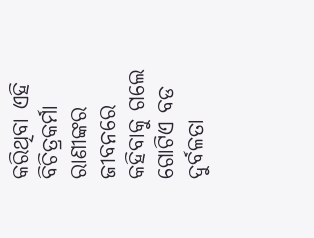କରିଥିବା ଏହି ବିଚିତ୍ରକର୍ମା ରାଣୀଙ୍କର ଜୀବନରେ କହିବାକୁ ଗଲେ ଗୋଟିଏ ବଡ ଦୁର୍ବଳତା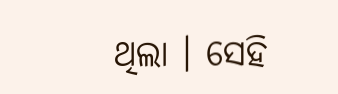ଥିଲା । ସେହି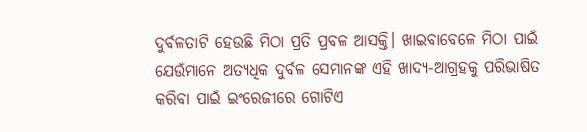ଦୁର୍ବଳତାଟି ହେଉଛି ମିଠା ପ୍ରତି ପ୍ରବଳ ଆସକ୍ତି। ଖାଇବାବେଳେ ମିଠା ପାଇଁ ଯେଉଁମାନେ ଅତ୍ୟଧିକ ଦୁର୍ବଳ ସେମାନଙ୍କ ଏହି ଖାଦ୍ୟ-ଆଗ୍ରହକୁ ପରିଭାଷିତ କରିବା ପାଇଁ ଇଂରେଜୀରେ ଗୋଟିଏ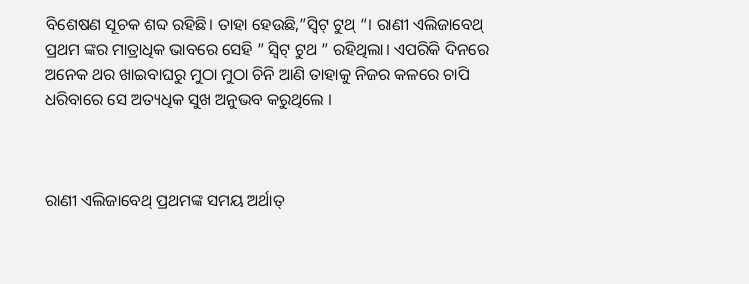ବିଶେଷଣ ସୂଚକ ଶବ୍ଦ ରହିଛି। ତାହା ହେଉଛି,”ସ୍ୱିଟ୍ ଟୁଥ୍ “। ରାଣୀ ଏଲିଜାବେଥ୍ ପ୍ରଥମ ଙ୍କର ମାତ୍ରାଧିକ ଭାବରେ ସେହି ” ସ୍ୱିଟ୍ ଟୁଥ ” ରହିଥିଲା। ଏପରିକି ଦିନରେ ଅନେକ ଥର ଖାଇବାଘରୁ ମୁଠା ମୁଠା ଚିନି ଆଣି ତାହାକୁ ନିଜର କଳରେ ଚାପି ଧରିବାରେ ସେ ଅତ୍ୟଧିକ ସୁଖ ଅନୁଭବ କରୁଥିଲେ ।



ରାଣୀ ଏଲିଜାବେଥ୍ ପ୍ରଥମଙ୍କ ସମୟ ଅର୍ଥାତ୍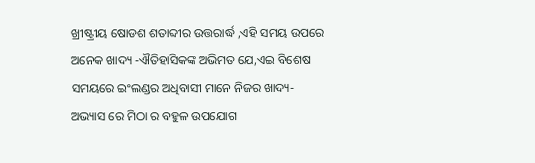ଖ୍ରୀଷ୍ଟ୍ରୀୟ ଷୋଡଶ ଶତାବ୍ଦୀର ଉତ୍ତରାର୍ଦ୍ଧ ,ଏହି ସମୟ ଉପରେ ଅନେକ ଖାଦ୍ୟ -ଐତିହାସିକଙ୍କ ଅଭିମତ ଯେ,ଏଇ ବିଶେଷ ସମୟରେ ଇଂଲଣ୍ଡର ଅଧିବାସୀ ମାନେ ନିଜର ଖାଦ୍ୟ-ଅଭ୍ୟାସ ରେ ମିଠା ର ବହୁଳ ଉପଯୋଗ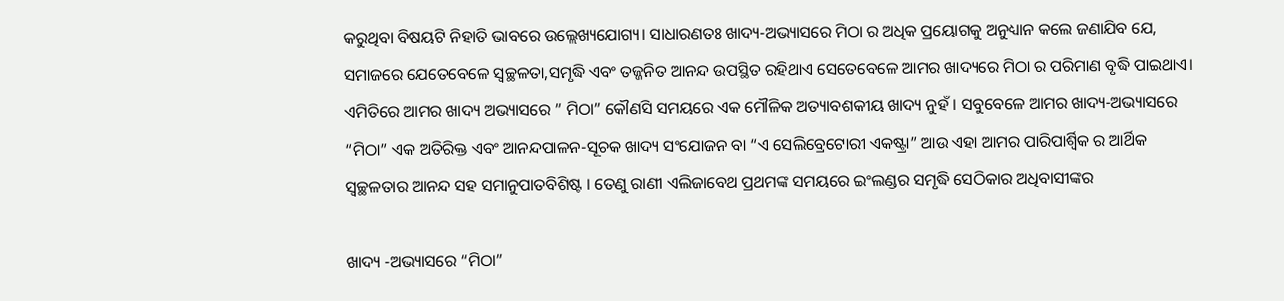କରୁଥିବା ବିଷୟଟି ନିହାତି ଭାବରେ ଉଲ୍ଲେଖ୍ୟଯୋଗ୍ୟ। ସାଧାରଣତଃ ଖାଦ୍ୟ-ଅଭ୍ୟାସରେ ମିଠା ର ଅଧିକ ପ୍ରୟୋଗକୁ ଅନୁଧ୍ୟାନ କଲେ ଜଣାଯିବ ଯେ, ସମାଜରେ ଯେତେବେଳେ ସ୍ୱଚ୍ଛଳତା,ସମୃଦ୍ଧି ଏବଂ ତଜ୍ଜନିତ ଆନନ୍ଦ ଉପସ୍ଥିତ ରହିଥାଏ ସେତେବେଳେ ଆମର ଖାଦ୍ୟରେ ମିଠା ର ପରିମାଣ ବୃଦ୍ଧି ପାଇଥାଏ। ଏମିତିରେ ଆମର ଖାଦ୍ୟ ଅଭ୍ୟାସରେ ” ମିଠା” କୌଣସି ସମୟରେ ଏକ ମୌଳିକ ଅତ୍ୟାବଶକୀୟ ଖାଦ୍ୟ ନୁହଁ । ସବୁବେଳେ ଆମର ଖାଦ୍ୟ-ଅଭ୍ୟାସରେ “ମିଠା” ଏକ ଅତିରିକ୍ତ ଏବଂ ଆନନ୍ଦପାଳନ-ସୂଚକ ଖାଦ୍ୟ ସଂଯୋଜନ ବା “ଏ ସେଲିବ୍ରେଟୋରୀ ଏକଷ୍ଟ୍ରା” ଆଉ ଏହା ଆମର ପାରିପାର୍ଶ୍ବିକ ର ଆର୍ଥିକ ସ୍ୱଚ୍ଛଳତାର ଆନନ୍ଦ ସହ ସମାନୁପାତବିଶିଷ୍ଟ । ତେଣୁ ରାଣୀ ଏଲିଜାବେଥ ପ୍ରଥମଙ୍କ ସମୟରେ ଇଂଲଣ୍ଡର ସମୃଦ୍ଧି ସେଠିକାର ଅଧିବାସୀଙ୍କର

ଖାଦ୍ୟ -ଅଭ୍ୟାସରେ “ମିଠା”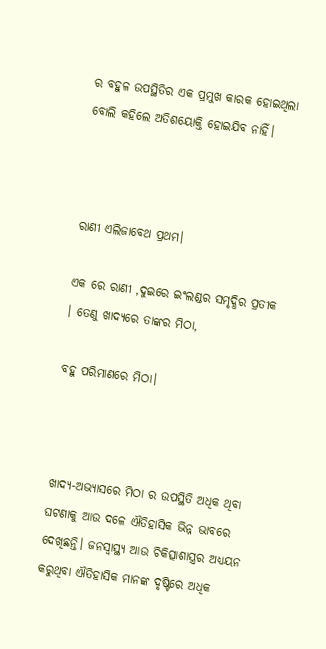ର ବହୁଳ ଉପସ୍ଥିତିର ଏକ ପ୍ରମୁଖ କାରକ ହୋଇଥିଲା ବୋଲି କହିଲେ ଅତିଶୟୋକ୍ତି ହୋଇଯିବ ନାହିଁ।



ରାଣୀ ଏଲିଜାବେଥ ପ୍ରଥମ।

ଏକ ରେ ରାଣୀ ,ଦୁଇରେ ଇଂଲଣ୍ଡର ସମୃଦ୍ଧିର ପ୍ରତୀକ । ତେଣୁ ଖାଦ୍ୟରେ ତାଙ୍କର ମିଠା,

ବହୁ ପରିମାଣରେ ମିଠା।



ଖାଦ୍ୟ-ଅଭ୍ୟାସରେ ମିଠା ର ଉପସ୍ଥିତି ଅଧିକ ଥିବା ଘଟଣାକୁ ଆଉ ଦଳେ ଐତିହାସିକ ଭିନ୍ନ ଭାବରେ ଦେଖିଛନ୍ତି। ଜନସ୍ୱାସ୍ଥ୍ୟ ଆଉ ଚିକିତ୍ସାଶାସ୍ତ୍ରର ଅଧ୍ୟୟନ କରୁଥିବା ଐତିହାସିକ ମାନଙ୍କ ଦୃଷ୍ଟିରେ ଅଧିକ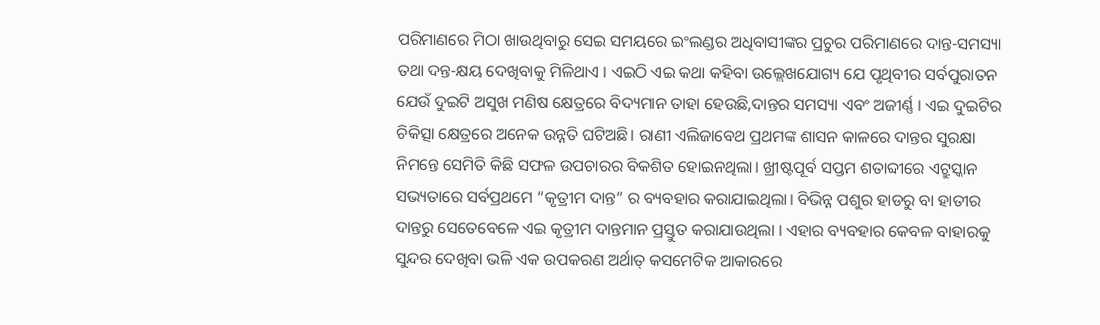ପରିମାଣରେ ମିଠା ଖାଉଥିବାରୁ ସେଇ ସମୟରେ ଇଂଲଣ୍ଡର ଅଧିବାସୀଙ୍କର ପ୍ରଚୁର ପରିମାଣରେ ଦାନ୍ତ-ସମସ୍ୟା ତଥା ଦନ୍ତ-କ୍ଷୟ ଦେଖିବାକୁ ମିଳିଥାଏ । ଏଇଠି ଏଇ କଥା କହିବା ଉଲ୍ଲେଖଯୋଗ୍ୟ ଯେ ପୃଥିବୀର ସର୍ବପୁରାତନ ଯେଉଁ ଦୁଇଟି ଅସୁଖ ମଣିଷ କ୍ଷେତ୍ରରେ ବିଦ୍ୟମାନ ତାହା ହେଉଛି,ଦାନ୍ତର ସମସ୍ୟା ଏବଂ ଅଜୀର୍ଣ୍ଣ । ଏଇ ଦୁଇଟିର ଚିକିତ୍ସା କ୍ଷେତ୍ରରେ ଅନେକ ଉନ୍ନତି ଘଟିଅଛି। ରାଣୀ ଏଲିଜାବେଥ ପ୍ରଥମଙ୍କ ଶାସନ କାଳରେ ଦାନ୍ତର ସୁରକ୍ଷା ନିମନ୍ତେ ସେମିତି କିଛି ସଫଳ ଉପଚାରର ବିକଶିତ ହୋଇନଥିଲା। ଖ୍ରୀଷ୍ଟପୂର୍ବ ସପ୍ତମ ଶତାବ୍ଦୀରେ ଏଟ୍ରୁସ୍କାନ ସଭ୍ୟତାରେ ସର୍ବପ୍ରଥମେ “କୃତ୍ରୀମ ଦାନ୍ତ” ର ବ୍ୟବହାର କରାଯାଇଥିଲା। ବିଭିନ୍ନ ପଶୁର ହାଡରୁ ବା ହାତୀର ଦାନ୍ତରୁ ସେତେବେଳେ ଏଇ କୃତ୍ରୀମ ଦାନ୍ତମାନ ପ୍ରସ୍ତୁତ କରାଯାଉଥିଲା । ଏହାର ବ୍ୟବହାର କେବଳ ବାହାରକୁ ସୁନ୍ଦର ଦେଖିବା ଭଳି ଏକ ଉପକରଣ ଅର୍ଥାତ୍ କସମେଟିକ ଆକାରରେ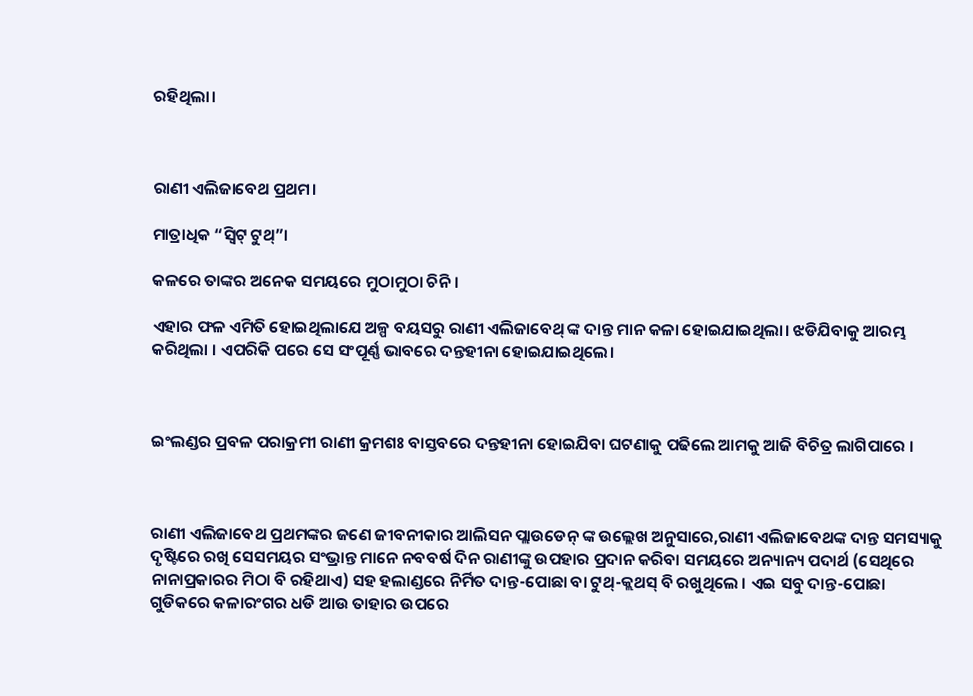ରହିଥିଲା।



ରାଣୀ ଏଲିଜାବେଥ ପ୍ରଥମ।

ମାତ୍ରାଧିକ “ସ୍ୱିଟ୍ ଟୁଥ୍”।

କଳରେ ତାଙ୍କର ଅନେକ ସମୟରେ ମୁଠାମୁଠା ଚିନି ।

ଏହାର ଫଳ ଏମିତି ହୋଇଥିଲାଯେ ଅଳ୍ପ ବୟସରୁ ରାଣୀ ଏଲିଜାବେଥ୍ ଙ୍କ ଦାନ୍ତ ମାନ କଳା ହୋଇଯାଇଥିଲା। ଝଡିଯିବାକୁ ଆରମ୍ଭ କରିଥିଲା । ଏପରିକି ପରେ ସେ ସଂପୂର୍ଣ୍ଣ ଭାବରେ ଦନ୍ତହୀନା ହୋଇଯାଇଥିଲେ।



ଇଂଲଣ୍ଡର ପ୍ରବଳ ପରାକ୍ରମୀ ରାଣୀ କ୍ରମଶଃ ବାସ୍ତବରେ ଦନ୍ତହୀନା ହୋଇଯିବା ଘଟଣାକୁ ପଢିଲେ ଆମକୁ ଆଜି ବିଚିତ୍ର ଲାଗିପାରେ ।



ରାଣୀ ଏଲିଜାବେଥ ପ୍ରଥମଙ୍କର ଜଣେ ଜୀବନୀକାର ଆଲିସନ ପ୍ଲାଉଡେନ୍ ଙ୍କ ଉଲ୍ଲେଖ ଅନୁସାରେ,ରାଣୀ ଏଲିଜାବେଥଙ୍କ ଦାନ୍ତ ସମସ୍ୟାକୁ ଦୃଷ୍ଟିରେ ରଖି ସେସମୟର ସଂଭ୍ରାନ୍ତ ମାନେ ନବବର୍ଷ ଦିନ ରାଣୀଙ୍କୁ ଉପହାର ପ୍ରଦାନ କରିବା ସମୟରେ ଅନ୍ୟାନ୍ୟ ପଦାର୍ଥ (ସେଥିରେ ନାନାପ୍ରକାରର ମିଠା ବି ରହିଥାଏ) ସହ ହଲାଣ୍ଡରେ ନିର୍ମିତ ଦାନ୍ତ-ପୋଛା ବା ଟୁଥ୍-କ୍ଲଥସ୍ ବି ରଖୁଥିଲେ । ଏଇ ସବୁ ଦାନ୍ତ-ପୋଛା ଗୁଡିକରେ କଳାରଂଗର ଧଡି ଆଉ ତାହାର ଉପରେ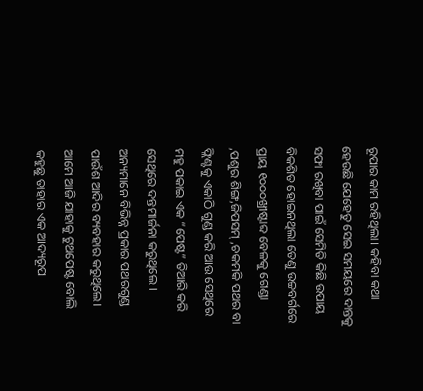ରୂପାର କାମ ରହିଥିଲା। କହିବା କଥା ହେଉଛି ଯେହେତୁ ସେଇ ସମୟରେ ଦାନ୍ତକୁ ସଫା ରଖିବା ପାଇଁ ସେମିତି କିଛି ଉପାୟ ବିକଶିତ ହୋଇନଥିଲା ତେଣୁ ଉଚ୍ଚବର୍ଗରେ ପ୍ରାୟ ୧୦୦୦ଖ୍ରୀଷ୍ଟାବ୍ଦ ବେଳକୁ ଗେଣ୍ଡା ,ପଶୁର ଶିଙ୍ଗ,ଜିପସମ୍ ,ଚକମକି ପଥର ବା ଫ୍ଲିଣ୍ଟକୁ ଏକାଠି ଗୁଣ୍ଡ କରି ଆଉ ସେଥିରେ ମହୁ ପକାଇ ଏକ “ପେଷ୍ଟ” ତିଆରି କରି ସେଥିରେ ଦନ୍ତମାର୍ଜନା କରୁଥିଲେ । ଅନ୍ୟମାନେ ବିଭିନ୍ନ ପ୍ରକାର ପଥରଗୁଣ୍ଡ ପାଉଁଶ ଆଦିର ବ୍ୟବହାର କରୁଥିଲେ। ଆମେ ଆଜି ଯାହାକୁ ଟୁଥପେଷ୍ଟ ବୋଲି କହୁଛୁ ତାହାର ଏକ ଆଦ୍ୟରୂପ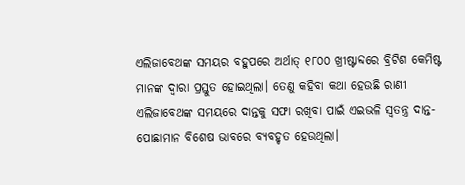ଏଲିଜାବେଥଙ୍କ ସମୟର ବହୁପରେ ଅର୍ଥାତ୍ ୧୮୦୦ ଖ୍ରୀଷ୍ଟାବ୍ଦରେ ବ୍ରିଟିଶ କେମିଷ୍ଟ ମାନଙ୍କ ଦ୍ୱାରା ପ୍ରସ୍ତୁତ ହୋଇଥିଲା। ତେଣୁ କହିବା କଥା ହେଉଛି ରାଣୀ ଏଲିଜାବେଥଙ୍କ ସମୟରେ ଦାନ୍ତକୁ ସଫା ରଖିବା ପାଇଁ ଏଇଭଳି ସ୍ୱତନ୍ତ୍ର ଦାନ୍ତ-ପୋଛାମାନ ବିଶେଷ ଭାବରେ ବ୍ୟବହୃତ ହେଉଥିଲା।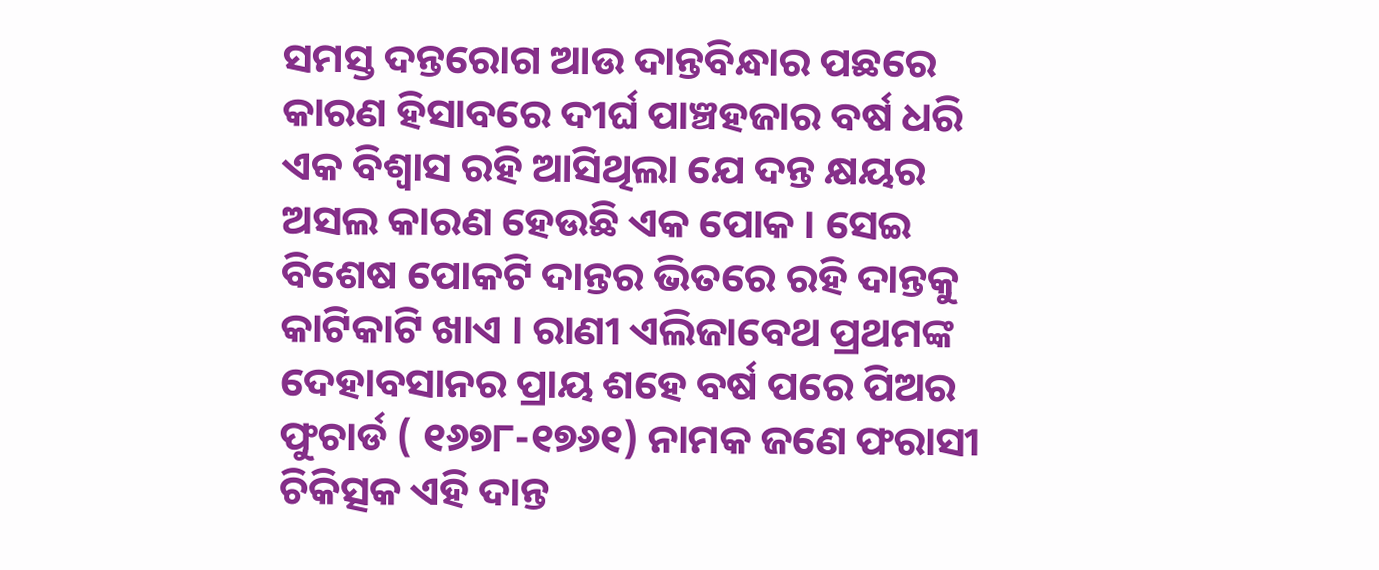ସମସ୍ତ ଦନ୍ତରୋଗ ଆଉ ଦାନ୍ତବିନ୍ଧାର ପଛରେ କାରଣ ହିସାବରେ ଦୀର୍ଘ ପାଞ୍ଚହଜାର ବର୍ଷ ଧରି ଏକ ବିଶ୍ୱାସ ରହି ଆସିଥିଲା ଯେ ଦନ୍ତ କ୍ଷୟର ଅସଲ କାରଣ ହେଉଛି ଏକ ପୋକ । ସେଇ ବିଶେଷ ପୋକଟି ଦାନ୍ତର ଭିତରେ ରହି ଦାନ୍ତକୁ କାଟିକାଟି ଖାଏ । ରାଣୀ ଏଲିଜାବେଥ ପ୍ରଥମଙ୍କ ଦେହାବସାନର ପ୍ରାୟ ଶହେ ବର୍ଷ ପରେ ପିଅର ଫୁଚାର୍ଡ ( ୧୬୭୮-୧୭୬୧) ନାମକ ଜଣେ ଫରାସୀ ଚିକିତ୍ସକ ଏହି ଦାନ୍ତ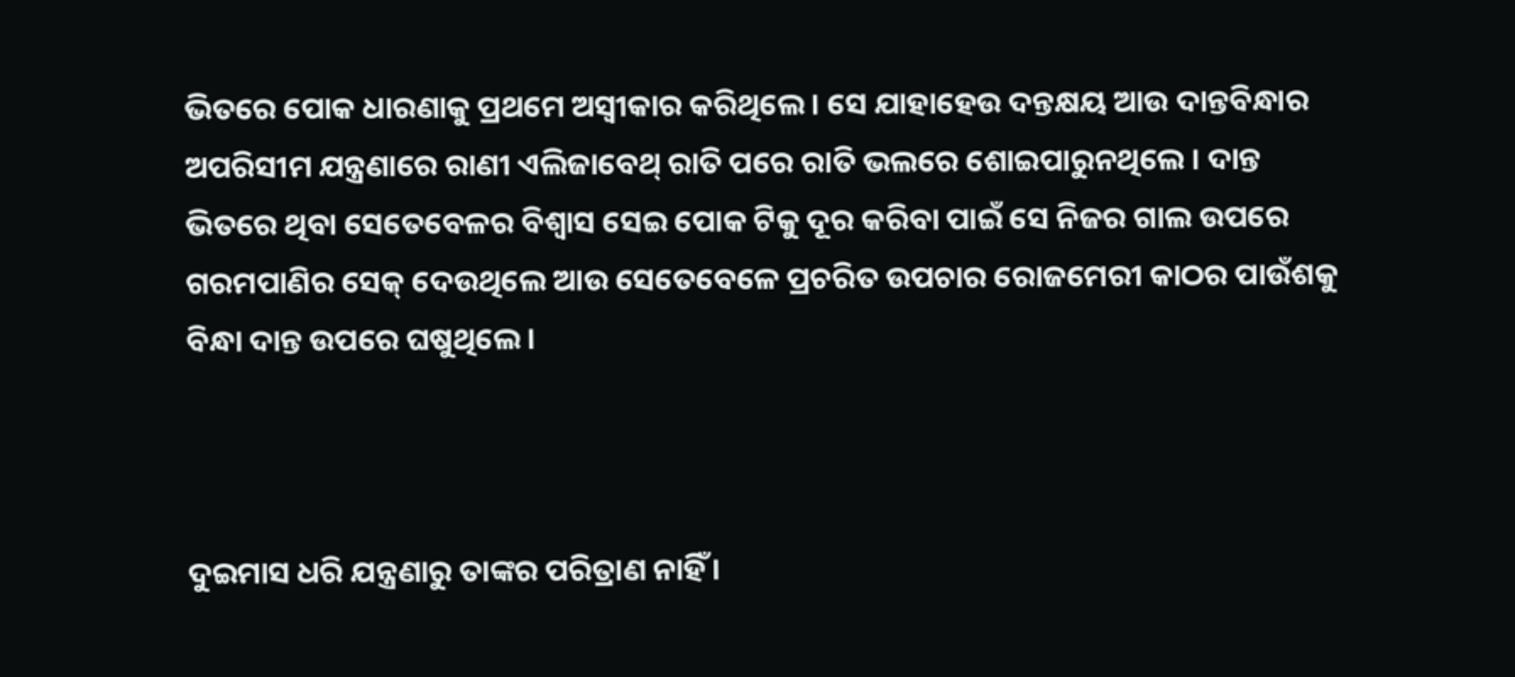ଭିତରେ ପୋକ ଧାରଣାକୁ ପ୍ରଥମେ ଅସ୍ୱୀକାର କରିଥିଲେ । ସେ ଯାହାହେଉ ଦନ୍ତକ୍ଷୟ ଆଉ ଦାନ୍ତବିନ୍ଧାର ଅପରିସୀମ ଯନ୍ତ୍ରଣାରେ ରାଣୀ ଏଲିଜାବେଥ୍ ରାତି ପରେ ରାତି ଭଲରେ ଶୋଇପାରୁନଥିଲେ । ଦାନ୍ତ ଭିତରେ ଥିବା ସେତେବେଳର ବିଶ୍ୱାସ ସେଇ ପୋକ ଟିକୁ ଦୂର କରିବା ପାଇଁ ସେ ନିଜର ଗାଲ ଉପରେ ଗରମପାଣିର ସେକ୍ ଦେଉଥିଲେ ଆଉ ସେତେବେଳେ ପ୍ରଚରିତ ଉପଚାର ରୋଜମେରୀ କାଠର ପାଉଁଶକୁ ବିନ୍ଧା ଦାନ୍ତ ଉପରେ ଘଷୁଥିଲେ ।



ଦୁଇମାସ ଧରି ଯନ୍ତ୍ରଣାରୁ ତାଙ୍କର ପରିତ୍ରାଣ ନାହିଁ ।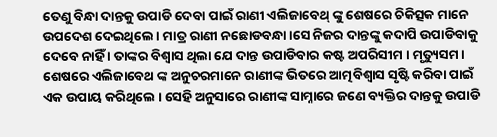ତେଣୁ ବିନ୍ଧା ଦାନ୍ତକୁ ଉପାଡି ଦେବା ପାଇଁ ରାଣୀ ଏଲିଜାବେଥ୍ ଙ୍କୁ ଶେଷରେ ଚିକିତ୍ସକ ମାନେ ଉପଦେଶ ଦେଇଥିଲେ । ମାତ୍ର ରାଣୀ ନଛୋଡବନ୍ଧା ।ସେ ନିଜର ଦାନ୍ତଙ୍କୁ କଦାପି ଉପାଡିବାକୁ ଦେବେ ନାହିଁ । ତାଙ୍କର ବିଶ୍ୱାସ ଥିଲା ଯେ ଦାନ୍ତ ଉପାଡିବାର କଷ୍ଟ ଅପରିସୀମ । ମୃତ୍ୟୁସମ। ଶେଷରେ ଏଲିଜାବେଥ ଙ୍କ ଅନୁଚରମାନେ ରାଣୀଙ୍କ ଭିତରେ ଆତ୍ମବିଶ୍ୱାସ ସୃଷ୍ଟି କରିବା ପାଇଁ ଏକ ଉପାୟ କରିଥିଲେ । ସେହି ଅନୁସାରେ ରାଣୀଙ୍କ ସାମ୍ନାରେ ଜଣେ ବ୍ୟକ୍ତିର ଦାନ୍ତକୁ ଉପାଡି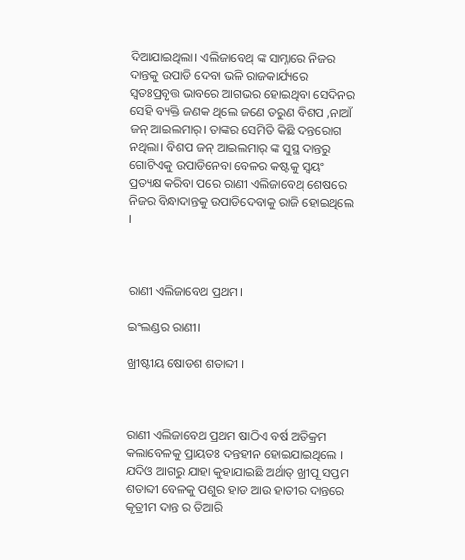ଦିଆଯାଇଥିଲା। ଏଲିଜାବେଥ୍ ଙ୍କ ସାମ୍ନାରେ ନିଜର ଦାନ୍ତକୁ ଉପାଡି ଦେବା ଭଳି ରାଜକାର୍ଯ୍ୟରେ ସ୍ୱତଃପ୍ରବୃତ୍ତ ଭାବରେ ଆଗଭର ହୋଇଥିବା ସେଦିନର ସେହି ବ୍ୟକ୍ତି ଜଣକ ଥିଲେ ଜଣେ ତରୁଣ ବିଶପ ,ନାଆଁ ଜନ୍ ଆଇଲମାର୍। ତାଙ୍କର ସେମିତି କିଛି ଦନ୍ତରୋଗ ନଥିଲା। ବିଶପ ଜନ୍ ଆଇଲମାର୍ ଙ୍କ ସୁସ୍ଥ ଦାନ୍ତରୁ ଗୋଟିଏକୁ ଉପାଡିନେବା ବେଳର କଷ୍ଟକୁ ସ୍ୱୟଂ ପ୍ରତ୍ୟକ୍ଷ କରିବା ପରେ ରାଣୀ ଏଲିଜାବେଥ୍ ଶେଷରେ ନିଜର ବିନ୍ଧାଦାନ୍ତକୁ ଉପାଡିଦେବାକୁ ରାଜି ହୋଇଥିଲେ ।



ରାଣୀ ଏଲିଜାବେଥ ପ୍ରଥମ।

ଇଂଲଣ୍ଡର ରାଣୀ।

ଖ୍ରୀଷ୍ଟୀୟ ଷୋଡଶ ଶତାବ୍ଦୀ ।



ରାଣୀ ଏଲିଜାବେଥ ପ୍ରଥମ ଷାଠିଏ ବର୍ଷ ଅତିକ୍ରମ କଲାବେଳକୁ ପ୍ରାୟତଃ ଦନ୍ତହୀନ ହୋଇଯାଇଥିଲେ । ଯଦିଓ ଆଗରୁ ଯାହା କୁହାଯାଇଛି ଅର୍ଥାତ୍ ଖ୍ରୀପୂ ସପ୍ତମ ଶତାବ୍ଦୀ ବେଳକୁ ପଶୁର ହାଡ ଆଉ ହାତୀର ଦାନ୍ତରେ କୃତ୍ରୀମ ଦାନ୍ତ ର ତିଆରି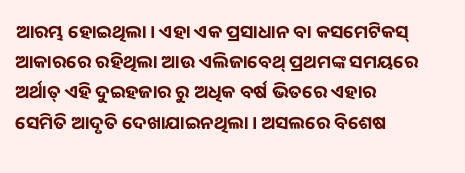ଆରମ୍ଭ ହୋଇଥିଲା। ଏହା ଏକ ପ୍ରସାଧାନ ବା କସମେଟିକସ୍ ଆକାରରେ ରହିଥିଲା ଆଉ ଏଲିଜାବେଥ୍ ପ୍ରଥମଙ୍କ ସମୟରେ ଅର୍ଥାତ୍ ଏହି ଦୁଇହଜାର ରୁ ଅଧିକ ବର୍ଷ ଭିତରେ ଏହାର ସେମିତି ଆଦୃତି ଦେଖାଯାଇନଥିଲା। ଅସଲରେ ବିଶେଷ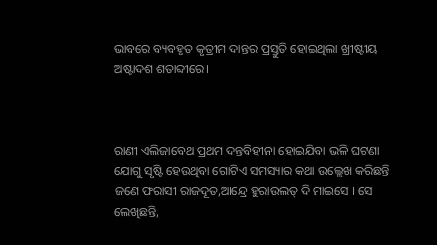ଭାବରେ ବ୍ୟବହୃତ କୃତ୍ରୀମ ଦାନ୍ତର ପ୍ରସ୍ତୁତି ହୋଇଥିଲା ଖ୍ରୀଷ୍ଟୀୟ ଅଷ୍ଟାଦଶ ଶତାବ୍ଦୀରେ।



ରାଣୀ ଏଲିଜାବେଥ ପ୍ରଥମ ଦନ୍ତବିହୀନା ହୋଇଯିବା ଭଳି ଘଟଣା ଯୋଗୁ ସୃଷ୍ଟି ହେଉଥିବା ଗୋଟିଏ ସମସ୍ୟାର କଥା ଉଲ୍ଲେଖ କରିଛନ୍ତି ଜଣେ ଫରାସୀ ରାଜଦୂତ,ଆନ୍ଦ୍ରେ ହୁରାଉଲତ୍ ଦି ମାଇସେ । ସେ ଲେଖିଛନ୍ତି,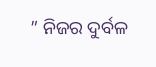” ନିଜର ଦୁର୍ବଳ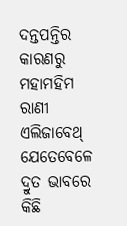ଦନ୍ତପନ୍ତିର କାରଣରୁ ମହାମହିମ ରାଣୀ ଏଲିଜାବେଥ୍ ଯେତେବେଳେ ଦ୍ରୁତ ଭାବରେ କିଛି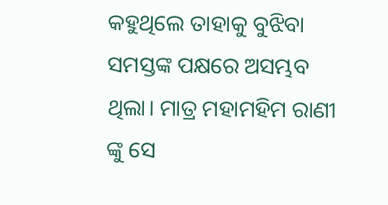କହୁଥିଲେ ତାହାକୁ ବୁଝିବା ସମସ୍ତଙ୍କ ପକ୍ଷରେ ଅସମ୍ଭବ ଥିଲା। ମାତ୍ର ମହାମହିମ ରାଣୀ ଙ୍କୁ ସେ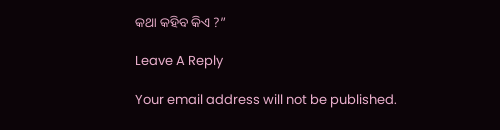କଥା କହିବ କିଏ ?”

Leave A Reply

Your email address will not be published.